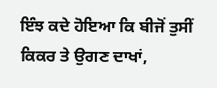ਇੰਝ ਕਦੇ ਹੋਇਆ ਕਿ ਬੀਜੋਂ ਤੁਸੀਂ ਕਿਕਰ ਤੇ ਉਗਣ ਦਾਖਾਂ,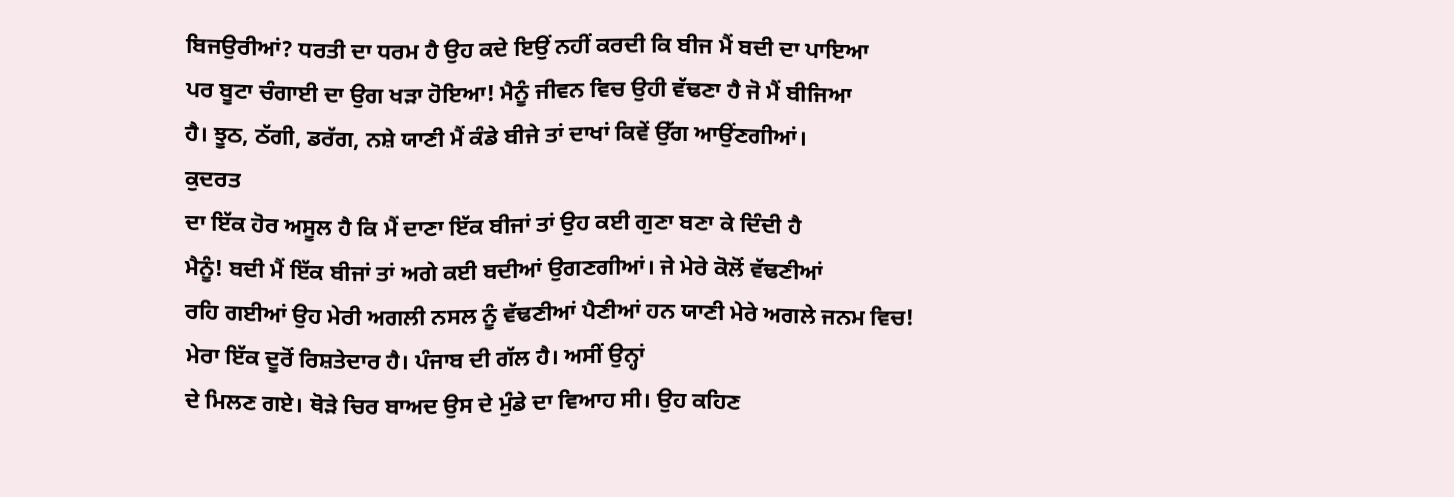ਬਿਜਉਰੀਆਂ? ਧਰਤੀ ਦਾ ਧਰਮ ਹੈ ਉਹ ਕਦੇ ਇਉਂ ਨਹੀਂ ਕਰਦੀ ਕਿ ਬੀਜ ਮੈਂ ਬਦੀ ਦਾ ਪਾਇਆ
ਪਰ ਬੂਟਾ ਚੰਗਾਈ ਦਾ ਉਗ ਖੜਾ ਹੋਇਆ! ਮੈਨੂੰ ਜੀਵਨ ਵਿਚ ਉਹੀ ਵੱਢਣਾ ਹੈ ਜੋ ਮੈਂ ਬੀਜਿਆ
ਹੈ। ਝੂਠ, ਠੱਗੀ, ਡਰੱਗ, ਨਸ਼ੇ ਯਾਣੀ ਮੈਂ ਕੰਡੇ ਬੀਜੇ ਤਾਂ ਦਾਖਾਂ ਕਿਵੇਂ ਉੱਗ ਆਉਂਣਗੀਆਂ।
ਕੁਦਰਤ
ਦਾ ਇੱਕ ਹੋਰ ਅਸੂਲ ਹੈ ਕਿ ਮੈਂ ਦਾਣਾ ਇੱਕ ਬੀਜਾਂ ਤਾਂ ਉਹ ਕਈ ਗੁਣਾ ਬਣਾ ਕੇ ਦਿੰਦੀ ਹੈ
ਮੈਨੂੰ! ਬਦੀ ਮੈਂ ਇੱਕ ਬੀਜਾਂ ਤਾਂ ਅਗੇ ਕਈ ਬਦੀਆਂ ਉਗਣਗੀਆਂ। ਜੇ ਮੇਰੇ ਕੋਲੋਂ ਵੱਢਣੀਆਂ
ਰਹਿ ਗਈਆਂ ਉਹ ਮੇਰੀ ਅਗਲੀ ਨਸਲ ਨੂੰ ਵੱਢਣੀਆਂ ਪੈਣੀਆਂ ਹਨ ਯਾਣੀ ਮੇਰੇ ਅਗਲੇ ਜਨਮ ਵਿਚ!
ਮੇਰਾ ਇੱਕ ਦੂਰੋਂ ਰਿਸ਼ਤੇਦਾਰ ਹੈ। ਪੰਜਾਬ ਦੀ ਗੱਲ ਹੈ। ਅਸੀਂ ਉਨ੍ਹਾਂ
ਦੇ ਮਿਲਣ ਗਏ। ਥੋੜੇ ਚਿਰ ਬਾਅਦ ਉਸ ਦੇ ਮੁੰਡੇ ਦਾ ਵਿਆਹ ਸੀ। ਉਹ ਕਹਿਣ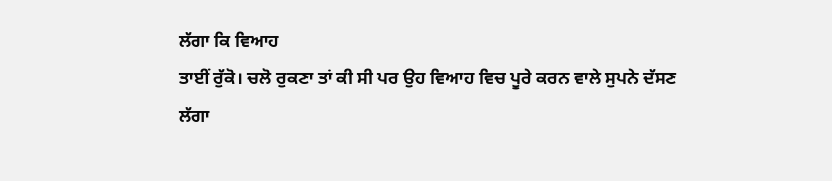ਲੱਗਾ ਕਿ ਵਿਆਹ
ਤਾਈਂ ਰੁੱਕੋ। ਚਲੋ ਰੁਕਣਾ ਤਾਂ ਕੀ ਸੀ ਪਰ ਉਹ ਵਿਆਹ ਵਿਚ ਪੂਰੇ ਕਰਨ ਵਾਲੇ ਸੁਪਨੇ ਦੱਸਣ
ਲੱਗਾ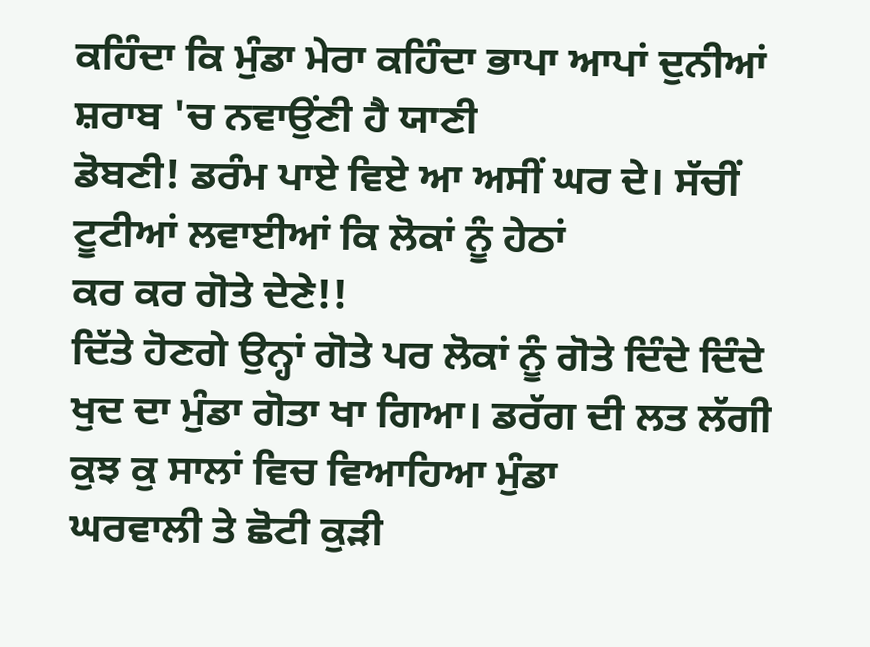ਕਹਿੰਦਾ ਕਿ ਮੁੰਡਾ ਮੇਰਾ ਕਹਿੰਦਾ ਭਾਪਾ ਆਪਾਂ ਦੁਨੀਆਂ ਸ਼ਰਾਬ 'ਚ ਨਵਾਉਂਣੀ ਹੈ ਯਾਣੀ
ਡੋਬਣੀ! ਡਰੰਮ ਪਾਏ ਵਿਏ ਆ ਅਸੀਂ ਘਰ ਦੇ। ਸੱਚੀਂ ਟੂਟੀਆਂ ਲਵਾਈਆਂ ਕਿ ਲੋਕਾਂ ਨੂੰ ਹੇਠਾਂ
ਕਰ ਕਰ ਗੋਤੇ ਦੇਣੇ!!
ਦਿੱਤੇ ਹੋਣਗੇ ਉਨ੍ਹਾਂ ਗੋਤੇ ਪਰ ਲੋਕਾਂ ਨੂੰ ਗੋਤੇ ਦਿੰਦੇ ਦਿੰਦੇ
ਖੁਦ ਦਾ ਮੁੰਡਾ ਗੋਤਾ ਖਾ ਗਿਆ। ਡਰੱਗ ਦੀ ਲਤ ਲੱਗੀ ਕੁਝ ਕੁ ਸਾਲਾਂ ਵਿਚ ਵਿਆਹਿਆ ਮੁੰਡਾ
ਘਰਵਾਲੀ ਤੇ ਛੋਟੀ ਕੁੜੀ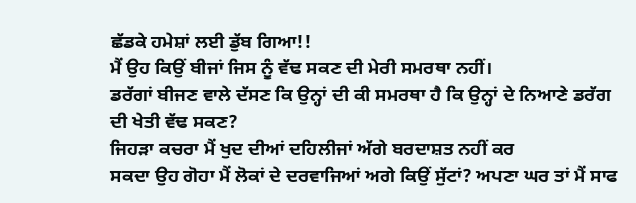ਛੱਡਕੇ ਹਮੇਸ਼ਾਂ ਲਈ ਡੁੱਬ ਗਿਆ!!
ਮੈਂ ਉਹ ਕਿਉਂ ਬੀਜਾਂ ਜਿਸ ਨੂੰ ਵੱਢ ਸਕਣ ਦੀ ਮੇਰੀ ਸਮਰਥਾ ਨਹੀਂ।
ਡਰੱਗਾਂ ਬੀਜਣ ਵਾਲੇ ਦੱਸਣ ਕਿ ਉਨ੍ਹਾਂ ਦੀ ਕੀ ਸਮਰਥਾ ਹੈ ਕਿ ਉਨ੍ਹਾਂ ਦੇ ਨਿਆਣੇ ਡਰੱਗ
ਦੀ ਖੇਤੀ ਵੱਢ ਸਕਣ?
ਜਿਹੜਾ ਕਚਰਾ ਮੈਂ ਖੁਦ ਦੀਆਂ ਦਹਿਲੀਜਾਂ ਅੱਗੇ ਬਰਦਾਸ਼ਤ ਨਹੀਂ ਕਰ
ਸਕਦਾ ਉਹ ਗੋਹਾ ਮੈਂ ਲੋਕਾਂ ਦੇ ਦਰਵਾਜਿਆਂ ਅਗੇ ਕਿਉਂ ਸੁੱਟਾਂ? ਅਪਣਾ ਘਰ ਤਾਂ ਮੈਂ ਸਾਫ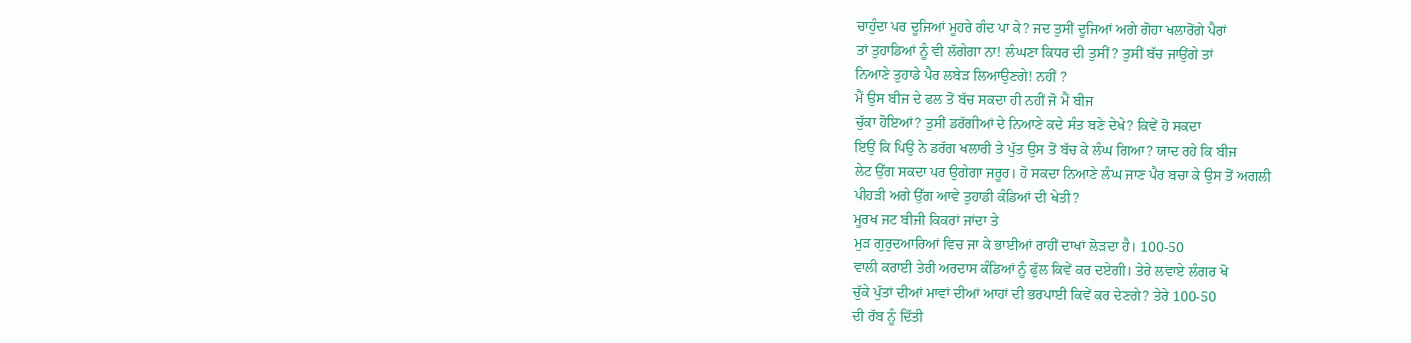ਚਾਹੁੰਦਾ ਪਰ ਦੂਜਿਆਂ ਮੂਹਰੇ ਗੰਦ ਪਾ ਕੇ? ਜਦ ਤੁਸੀਂ ਦੂਜਿਆਂ ਅਗੇ ਗੋਹਾ ਖਲਾਰੋਂਗੇ ਪੈਰਾਂ
ਤਾਂ ਤੁਹਾਡਿਆਂ ਨੂੰ ਵੀ ਲੱਗੇਗਾ ਨਾ! ਲੰਘਣਾ ਕਿਧਰ ਦੀ ਤੁਸੀਂ? ਤੁਸੀਂ ਬੱਚ ਜਾਉਂਗੇ ਤਾਂ
ਨਿਆਣੇ ਤੁਹਾਡੇ ਪੈਰ ਲਬੇੜ ਲਿਆਉਣਗੇ! ਨਹੀਂ ?
ਮੈਂ ਉਸ ਬੀਜ ਦੇ ਫਲ ਤੋਂ ਬੱਚ ਸਕਦਾ ਹੀ ਨਹੀਂ ਜੋ ਮੈਂ ਬੀਜ
ਚੁੱਕਾ ਹੋਇਆਂ? ਤੁਸੀਂ ਡਰੱਗੀਆਂ ਦੇ ਨਿਆਣੇ ਕਦੇ ਸੰਤ ਬਣੇ ਦੇਖੇ? ਕਿਵੇਂ ਹੋ ਸਕਦਾ
ਇਉਂ ਕਿ ਪਿਉ ਨੇ ਡਰੱਗ ਖਲਾਰੀ ਤੇ ਪੁੱਤ ਉਸ ਤੋਂ ਬੱਚ ਕੇ ਲੰਘ ਗਿਆ? ਯਾਦ ਰਹੇ ਕਿ ਬੀਜ
ਲੇਟ ਉੱਗ ਸਕਦਾ ਪਰ ਉਗੇਗਾ ਜਰੂਰ। ਹੋ ਸਕਦਾ ਨਿਆਣੇ ਲੰਘ ਜਾਣ ਪੈਰ ਬਚਾ ਕੇ ਉਸ ਤੋਂ ਅਗਲੀ
ਪੀਹੜੀ ਅਗੇ ਉੱਗ ਆਵੇ ਤੁਹਾਡੀ ਕੰਡਿਆਂ ਦੀ ਖੇਤੀ?
ਮੂਰਖ ਜਟ ਬੀਜੀ ਕਿਕਰਾਂ ਜਾਂਦਾ ਤੇ
ਮੁੜ ਗੁਰੁਦਆਰਿਆਂ ਵਿਚ ਜਾ ਕੇ ਭਾਈਆਂ ਰਾਹੀਂ ਦਾਖਾਂ ਲੋੜਦਾ ਹੈ। 100-50
ਵਾਲੀ ਕਰਾਈ ਤੇਰੀ ਅਰਦਾਸ ਕੰਡਿਆਂ ਨੂੰ ਫੁੱਲ ਕਿਵੇਂ ਕਰ ਦਏਗੀ। ਤੇਰੇ ਲਵਾਏ ਲੰਗਰ ਖੋ
ਚੁੱਕੇ ਪੁੱਤਾਂ ਦੀਆਂ ਮਾਵਾਂ ਦੀਆਂ ਆਹਾਂ ਦੀ ਭਰਪਾਈ ਕਿਵੇਂ ਕਰ ਦੇਣਗੇ? ਤੇਰੇ 100-50
ਦੀ ਰੱਬ ਨੂੰ ਦਿੱਤੀ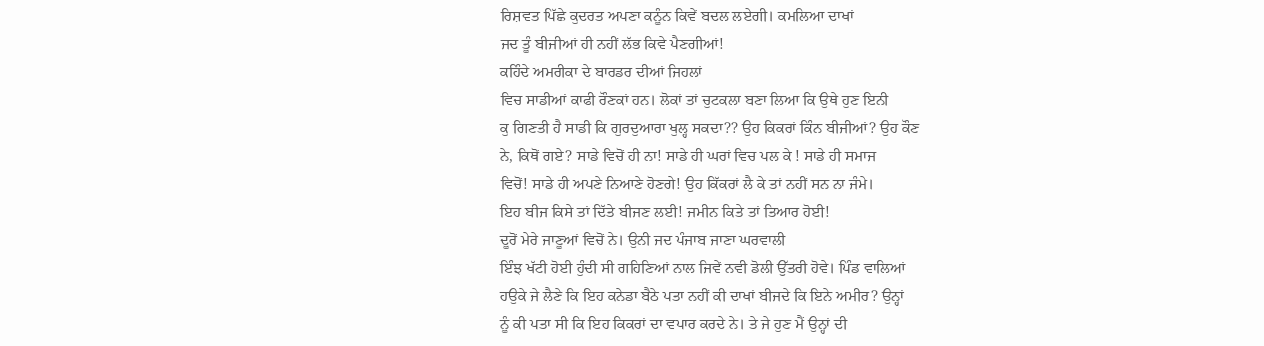ਰਿਸ਼ਵਤ ਪਿੱਛੇ ਕੁਦਰਤ ਅਪਣਾ ਕਨੂੰਨ ਕਿਵੇਂ ਬਦਲ ਲਏਗੀ। ਕਮਲਿਆ ਦਾਖਾਂ
ਜਦ ਤੂੰ ਬੀਜੀਆਂ ਹੀ ਨਹੀਂ ਲੱਭ ਕਿਵੇ ਪੈਣਗੀਆਂ!
ਕਹਿੰਦੇ ਅਮਰੀਕਾ ਦੇ ਬਾਰਡਰ ਦੀਆਂ ਜਿਹਲਾਂ
ਵਿਚ ਸਾਡੀਆਂ ਕਾਫੀ ਰੌਣਕਾਂ ਹਨ। ਲੋਕਾਂ ਤਾਂ ਚੁਟਕਲਾ ਬਣਾ ਲਿਆ ਕਿ ਉਥੇ ਹੁਣ ਇਨੀ
ਕੁ ਗਿਣਤੀ ਹੈ ਸਾਡੀ ਕਿ ਗੁਰਦੁਆਰਾ ਖੁਲ੍ਹ ਸਕਦਾ?? ਉਹ ਕਿਕਰਾਂ ਕਿੰਨ ਬੀਜੀਆਂ? ਉਹ ਕੌਣ
ਨੇ, ਕਿਥੋਂ ਗਏ? ਸਾਡੇ ਵਿਚੋਂ ਹੀ ਨਾ! ਸਾਡੇ ਹੀ ਘਰਾਂ ਵਿਚ ਪਲ ਕੇ ! ਸਾਡੇ ਹੀ ਸਮਾਜ
ਵਿਚੋਂ! ਸਾਡੇ ਹੀ ਅਪਣੇ ਨਿਆਣੇ ਹੋਣਗੇ! ਉਹ ਕਿੱਕਰਾਂ ਲੈ ਕੇ ਤਾਂ ਨਹੀਂ ਸਨ ਨਾ ਜੰਮੇ।
ਇਹ ਬੀਜ ਕਿਸੇ ਤਾਂ ਦਿੱਤੇ ਬੀਜਣ ਲਈ! ਜਮੀਨ ਕਿਤੇ ਤਾਂ ਤਿਆਰ ਹੋਈ!
ਦੂਰੋਂ ਮੇਰੇ ਜਾਣੂਆਂ ਵਿਚੋਂ ਨੇ। ਉਨੀ ਜਦ ਪੰਜਾਬ ਜਾਣਾ ਘਰਵਾਲੀ
ਇੰਝ ਖੱਟੀ ਹੋਈ ਹੁੰਦੀ ਸੀ ਗਹਿਣਿਆਂ ਨਾਲ ਜਿਵੇਂ ਨਵੀ ਡੋਲੀ ਉੱਤਰੀ ਹੋਵੇ। ਪਿੰਡ ਵਾਲਿਆਂ
ਹਉਕੇ ਜੇ ਲੈਣੇ ਕਿ ਇਹ ਕਨੇਡਾ ਬੈਠੇ ਪਤਾ ਨਹੀਂ ਕੀ ਦਾਖਾਂ ਬੀਜਦੇ ਕਿ ਇਨੇ ਅਮੀਰ? ਉਨ੍ਹਾਂ
ਨੂੰ ਕੀ ਪਤਾ ਸੀ ਕਿ ਇਹ ਕਿਕਰਾਂ ਦਾ ਵਪਾਰ ਕਰਦੇ ਨੇ। ਤੇ ਜੇ ਹੁਣ ਮੈਂ ਉਨ੍ਹਾਂ ਦੀ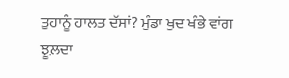ਤੁਹਾਨੂੰ ਹਾਲਤ ਦੱਸਾਂ? ਮੁੰਡਾ ਖੁਦ ਖੰਭੇ ਵਾਂਗ ਝੂਲ਼ਦਾ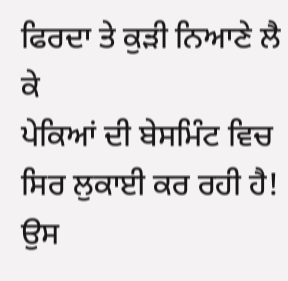ਫਿਰਦਾ ਤੇ ਕੁੜੀ ਨਿਆਣੇ ਲੈ ਕੇ
ਪੇਕਿਆਂ ਦੀ ਬੇਸਮਿੰਟ ਵਿਚ ਸਿਰ ਲੁਕਾਈ ਕਰ ਰਹੀ ਹੈ! ਉਸ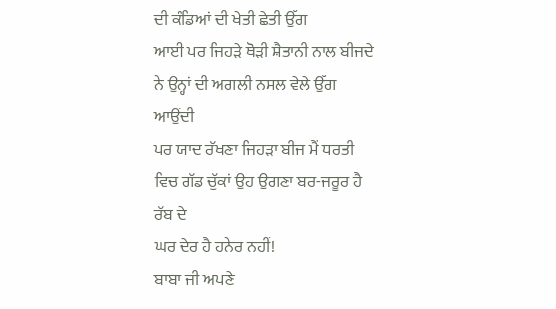ਦੀ ਕੰਡਿਆਂ ਦੀ ਖੇਤੀ ਛੇਤੀ ਉੱਗ
ਆਈ ਪਰ ਜਿਹੜੇ ਥੋੜੀ ਸ਼ੈਤਾਨੀ ਨਾਲ ਬੀਜਦੇ ਨੇ ਉਨ੍ਹਾਂ ਦੀ ਅਗਲੀ ਨਸਲ ਵੇਲੇ ਉੱਗ ਆਉਂਦੀ
ਪਰ ਯਾਦ ਰੱਖਣਾ ਜਿਹੜਾ ਬੀਜ ਮੈਂ ਧਰਤੀ ਵਿਚ ਗੱਡ ਚੁੱਕਾਂ ਉਹ ਉਗਣਾ ਬਰ-ਜਰੂਰ ਹੈ ਰੱਬ ਦੇ
ਘਰ ਦੇਰ ਹੈ ਹਨੇਰ ਨਹੀਂ!
ਬਾਬਾ ਜੀ ਅਪਣੇ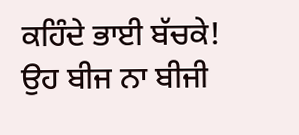ਕਹਿੰਦੇ ਭਾਈ ਬੱਚਕੇ!
ਉਹ ਬੀਜ ਨਾ ਬੀਜੀ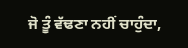ਜੋ ਤੂੰ ਵੱਢਣਾ ਨਹੀਂ ਚਾਹੁੰਦਾ,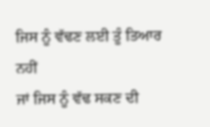ਜਿਸ ਨੂੰ ਵੱਢਣ ਲਈ ਤੂੰ ਤਿਆਰ ਨਹੀਂ
ਜਾਂ ਜਿਸ ਨੂੰ ਵੱਢ ਸਕਣ ਦੀ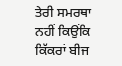ਤੇਰੀ ਸਮਰਥਾ ਨਹੀਂ ਕਿਉਂਕਿ ਕਿੱਕਰਾਂ ਬੀਜ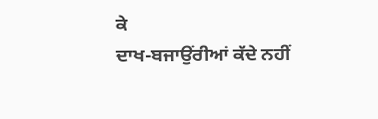ਕੇ
ਦਾਖ-ਬਜਾਉਂਰੀਆਂ ਕੱਦੇ ਨਹੀਂ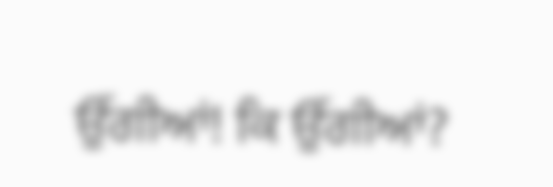ਉੱਗੀਆਂ! ਕਿ ਉੱਗੀਆਂ?